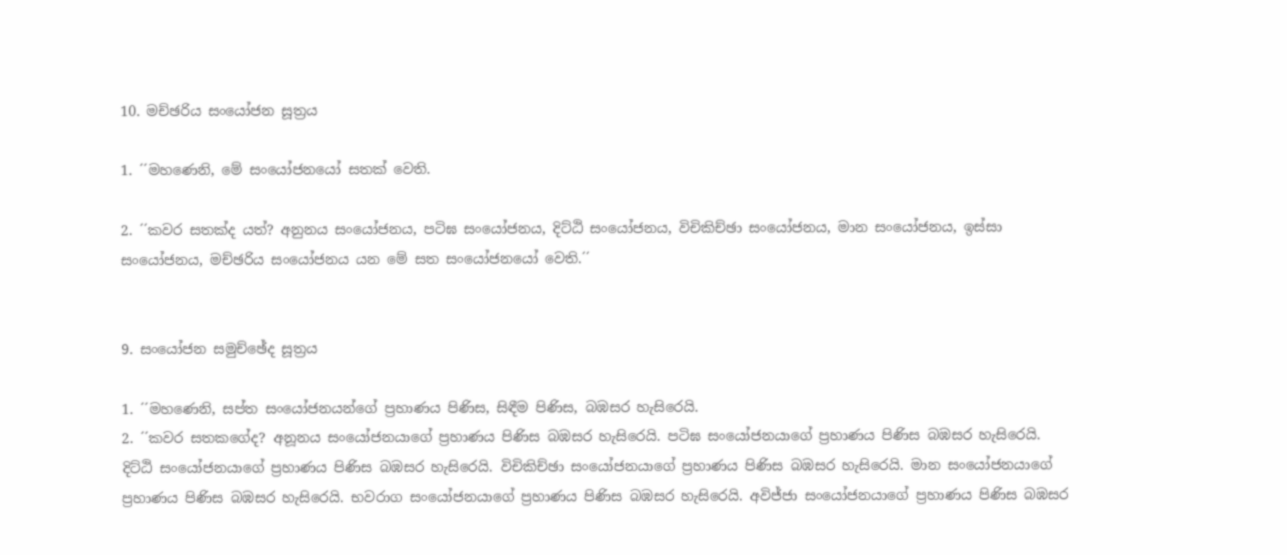10. මච්ඡරිය සංයෝජන සූත්‍රය

1. ´´මහණෙනි, මේ සංයෝජනයෝ සතක් වෙති.

2. ´´කවර සතක්ද යත්? අනුනය සංයෝජනය, පටිඝ සංයෝජනය, දිට්ඨි සංයෝජනය, විචිකිච්ඡා සංයෝජනය, මාන සංයෝජනය, ඉස්සා සංයෝජනය, මච්ඡරිය සංයෝජනය යන මේ සත සංයෝජනයෝ වෙති.´´


9. සංයෝජන සමුච්ඡේද සූත්‍රය

1. ´´මහණෙනි, සප්ත සංයෝජනයන්ගේ ප්‍රහාණය පිණිස, සිඳීම පිණිස, බඹසර හැසිරෙයි.
2. ´´කවර සතකගේද? අනූනය සංයෝජනයාගේ ප්‍රහාණය පිණිස බඹසර හැසිරෙයි. පටිඝ සංයෝජනයාගේ ප්‍රහාණය පිණිස බඹසර හැසිරෙයි. දිට්ඨි සංයෝජනයාගේ ප්‍රහාණය පිණිස බඹසර හැසිරෙයි. විචිකිච්ඡා සංයෝජනයාගේ ප්‍රහාණය පිණිස බඹසර හැසිරෙයි. මාන සංයෝජනයාගේ ප්‍රහාණය පිණිස බඹසර හැසිරෙයි. භවරාග සංයෝජනයාගේ ප්‍රහාණය පිණිස බඹසර හැසිරෙයි. අවිජ්ජා සංයෝජනයාගේ ප්‍රහාණය පිණිස බඹසර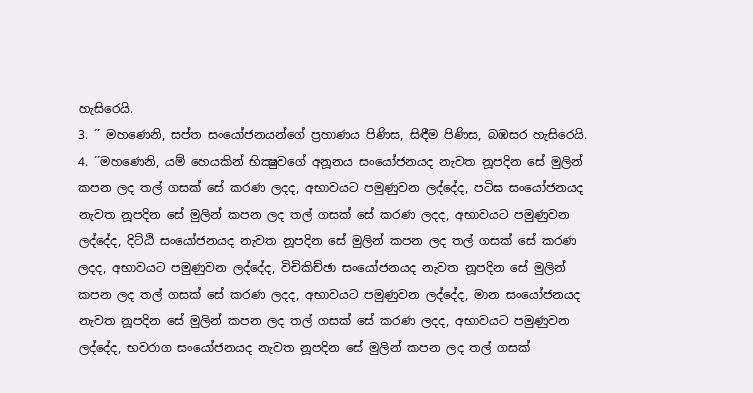හැසිරෙයි.
3. ´´ මහණෙනි, සප්ත සංයෝජනයන්ගේ ප්‍රහාණය පිණිස, සිඳීම පිණිස, බඹසර හැසිරෙයි.
4. ´´මහණෙනි, යම් හෙයකින් භික්‍ෂුවගේ අනූනය සංයෝජනයද නැවත නූපදින සේ මුලින් කපන ලද තල් ගසක් සේ කරණ ලදද, අභාවයට පමුණුවන ලද්දේද, පටිඝ සංයෝජනයද නැවත නූපදින සේ මුලින් කපන ලද තල් ගසක් සේ කරණ ලදද, අභාවයට පමුණුවන ලද්දේද, දිට්ඨි සංයෝජනයද නැවත නූපදින සේ මුලින් කපන ලද තල් ගසක් සේ කරණ ලදද, අභාවයට පමුණුවන ලද්දේද, විචිකිච්ඡා සංයෝජනයද නැවත නූපදින සේ මුලින් කපන ලද තල් ගසක් සේ කරණ ලදද, අභාවයට පමුණුවන ලද්දේද, මාන සංයෝජනයද නැවත නූපදින සේ මුලින් කපන ලද තල් ගසක් සේ කරණ ලදද, අභාවයට පමුණුවන ලද්දේද, භවරාග සංයෝජනයද නැවත නූපදින සේ මුලින් කපන ලද තල් ගසක්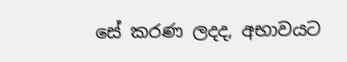සේ කරණ ලදද, අභාවයට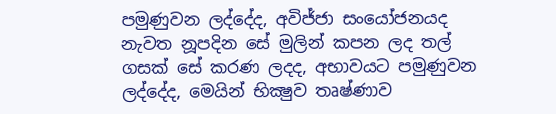පමුණුවන ලද්දේද, අවිජ්ජා සංයෝජනයද නැවත නූපදින සේ මුලින් කපන ලද තල් ගසක් සේ කරණ ලදද, අභාවයට පමුණුවන ලද්දේද, මෙයින් භික්‍ෂුව තෘෂ්ණාව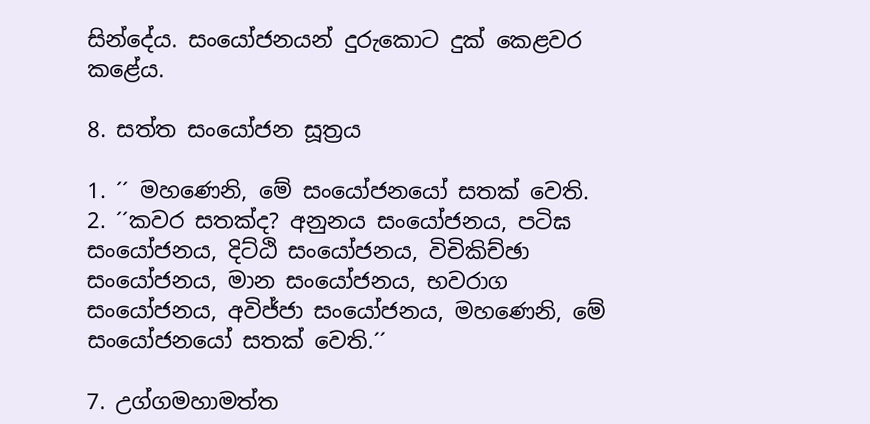සින්දේය. සංයෝජනයන් දුරුකොට දුක් කෙළවර කළේය.

8. සත්ත සංයෝජන සූත්‍රය

1. ´´ මහණෙනි, මේ සංයෝජනයෝ සතක් වෙති.
2. ´´කවර සතක්ද? අනුනය සංයෝජනය, පටිඝ සංයෝජනය, දිට්ඨි සංයෝජනය, විචිකිච්ඡා සංයෝජනය, මාන සංයෝජනය, භවරාග සංයෝජනය, අවිජ්ජා සංයෝජනය, මහණෙනි, මේ සංයෝජනයෝ සතක් වෙති.´´

7. උග්ගමහාමත්ත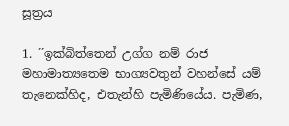සූත්‍රය

1. ´´ඉක්බිත්තෙන් උග්ග නම් රාජ මහාමාත්‍යතෙම භාග්‍යවතුන් වහන්සේ යම් තැනෙක්හිද, එතැන්හි පැමිණියේය. පැමිණ,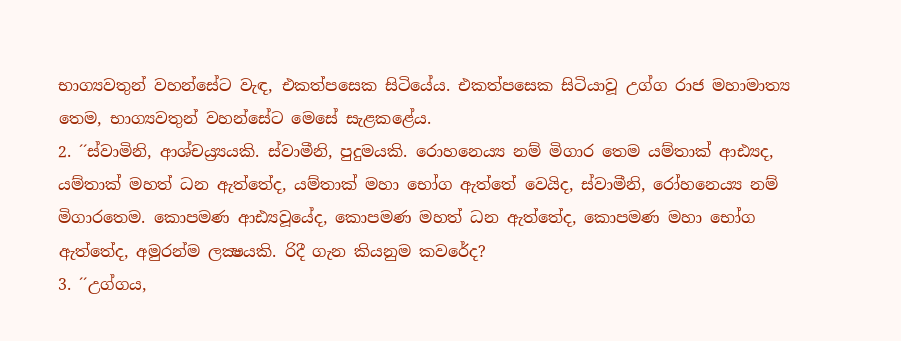භාග්‍යවතුන් වහන්සේට වැඳ, එකත්පසෙක සිටියේය. එකත්පසෙක සිටියාවූ උග්ග රාජ මහාමාත්‍ය තෙම, භාග්‍යවතුන් වහන්සේට මෙසේ සැළකළේය.
2. ´´ස්වාමිනි, ආශ්චය්‍ර්‍යයකි. ස්වාමීනි, පුදුමයකි. රොහනෙය්‍ය නම් මිගාර තෙම යම්තාක් ආඪ්‍යද, යම්තාක් මහත් ධන ඇත්තේද, යම්තාක් මහා භෝග ඇත්තේ වෙයිද, ස්වාමීනි, රෝහනෙය්‍ය නම් මිගාරතෙම. කොපමණ ආඪ්‍යවූයේද, කොපමණ මහත් ධන ඇත්තේද, කොපමණ මහා භෝග ඇත්තේද, අමුරන්ම ලක්‍ෂයකි. රිදී ගැන කියනුම කවරේද?
3. ´´උග්ගය,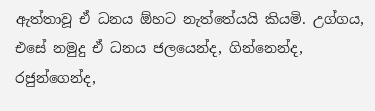ඇත්තාවූ ඒ ධනය ඕහට නැත්තේයයි කියමි. උග්ගය, එසේ නමුදු ඒ ධනය ජලයෙන්ද, ගින්නෙන්ද, රජුන්ගෙන්ද,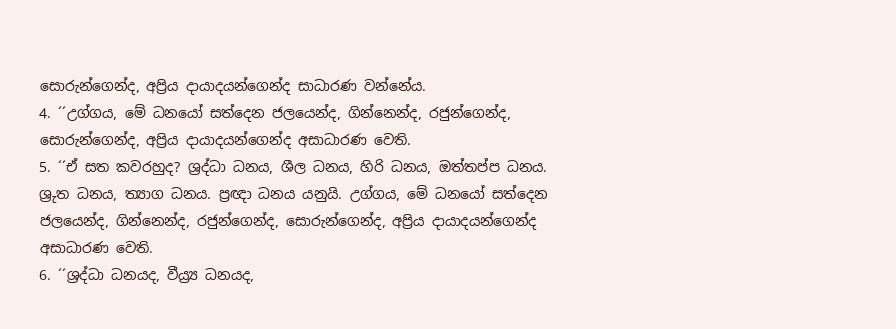සොරුන්ගෙන්ද, අප්‍රිය දායාදයන්ගෙන්ද සාධාරණ වන්නේය.
4. ´´උග්ගය, මේ ධනයෝ සත්දෙන ජලයෙන්ද, ගින්නෙන්ද, රජුන්ගෙන්ද, සොරුන්ගෙන්ද, අප්‍රිය දායාදයන්ගෙන්ද අසාධාරණ වෙති.
5. ´´ඒ සත කවරහුද? ශ්‍රද්ධා ධනය, ශීල ධනය, හිරි ධනය, ඔත්තප්ප ධනය. ශ්‍රුත ධනය, ත්‍යාග ධනය. ප්‍රඥා ධනය යනුයි. උග්ගය, මේ ධනයෝ සත්දෙන ජලයෙන්ද, ගින්නෙන්ද, රජුන්ගෙන්ද, සොරුන්ගෙන්ද, අප්‍රිය දායාදයන්ගෙන්ද අසාධාරණ වෙති.
6. ´´ශ්‍රද්ධා ධනයද, වීය්‍ර්‍ය ධනයද,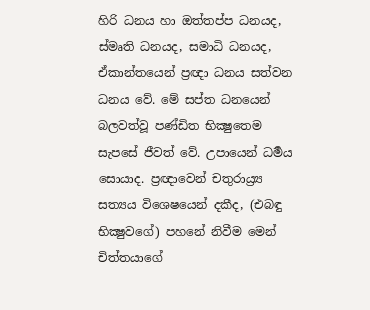හිරි ධනය හා ඔත්තප්ප ධනයද, ස්මෘති ධනයද, සමාධි ධනයද, ඒකාන්තයෙන් ප්‍රඥා ධනය සත්වන ධනය වේ. මේ සප්ත ධනයෙන් බලවත්වූ පණ්ඩිත භික්‍ෂුතෙම සැපසේ ජීවත් වේ. උපායෙන් ධර්‍මය සොයාද. ප්‍රඥාවෙන් චතුරාය්‍ර්‍ය සත්‍යය විශෙෂයෙන් දකීද, (එබඳු භික්‍ෂුවගේ) පහනේ නිවීම මෙන් චිත්තයාගේ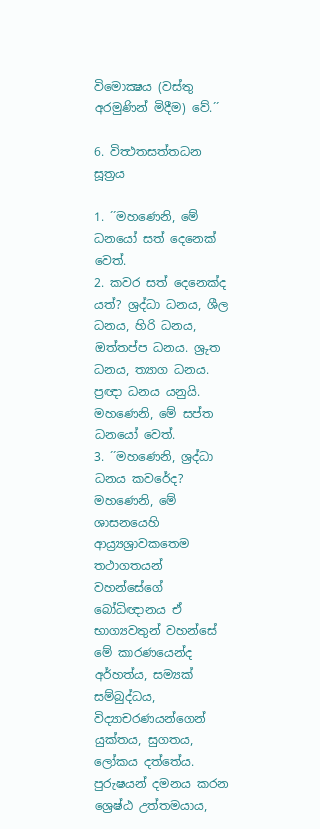විමොක්‍ෂය (වස්තු අරමුණින් මිදීම) වේ.´´

6. විත්‍ථතසත්තධන සූත්‍රය

1. ´´මහණෙනි, මේ ධනයෝ සත් දෙනෙක් වෙත්.
2. කවර සත් දෙනෙක්ද යත්? ශ්‍රද්ධා ධනය, ශීල ධනය, හිරි ධනය, ඔත්තප්ප ධනය. ශ්‍රුත ධනය, ත්‍යාග ධනය. ප්‍රඥා ධනය යනුයි. මහණෙනි, මේ සප්ත ධනයෝ වෙත්.
3. ´´මහණෙනි, ශ්‍රද්ධා ධනය කවරේද? මහණෙනි, මේ ශාසනයෙහි ආය්‍ර්‍යශ්‍රාවකතෙම තථාගතයන් වහන්සේගේ බෝධිඥානය ඒ භාග්‍යවතුන් වහන්සේ මේ කාරණයෙන්ද අර්හත්ය, සම්‍යක් සම්බුද්ධය, විද්‍යාචරණයන්ගෙන් යුක්තය, සුගතය, ලෝකය දත්තේය. පුරුෂයන් දමනය කරන ශ්‍රෙෂ්ඨ උත්තමයාය,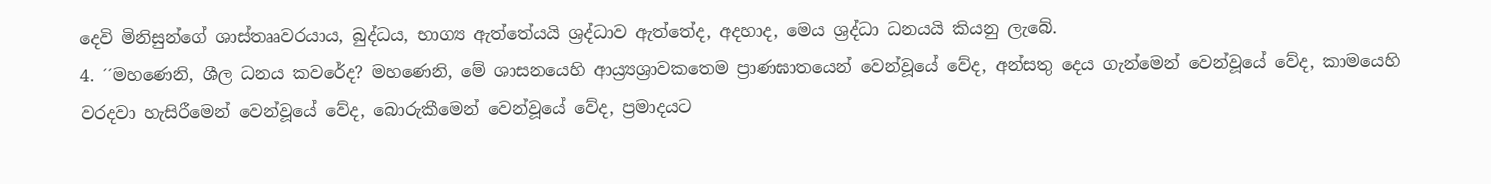දෙවි මිනිසුන්ගේ ශාස්තෲවරයාය, බුද්ධය, භාග්‍ය ඇත්තේයයි ශ්‍රද්ධාව ඇත්තේද, අදහාද, මෙය ශ්‍රද්ධා ධනයයි කියනු ලැබේ.
4. ´´මහණෙනි, ශීල ධනය කවරේද? මහණෙනි, මේ ශාසනයෙහි ආය්‍ර්‍යශ්‍රාවකතෙම ප්‍රාණඝාතයෙන් වෙන්වූයේ වේද, අන්සතු දෙය ගැන්මෙන් වෙන්වූයේ වේද, කාමයෙහි වරදවා හැසිරීමෙන් වෙන්වූයේ වේද, බොරුකීමෙන් වෙන්වූයේ වේද, ප්‍රමාදයට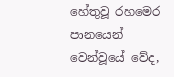හේතුවූ රහමෙර පානයෙන් වෙන්වූයේ වේද,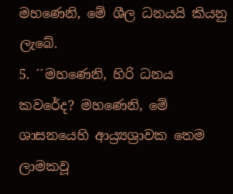මහණෙනි, මේ ශීල ධනයයි කියනු ලැබේ.
5. ´´මහණෙනි, හිරි ධනය කවරේද? මහණෙනි, මේ ශාසනයෙහි ආය්‍ර්‍යශ්‍රාවක තෙම ලාමකවූ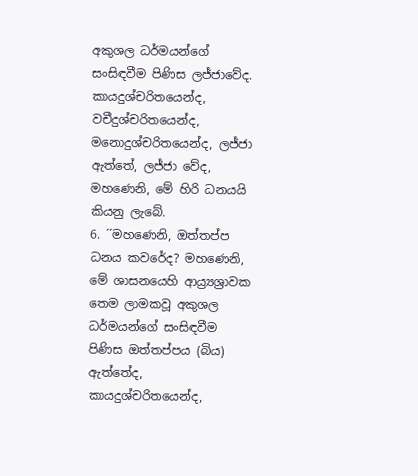අකුශල ධර්මයන්ගේ සංසිඳවීම පිණිස ලජ්ජාවේද. කායදුශ්චරිතයෙන්ද, වචීදුශ්චරිතයෙන්ද, මනොදුශ්චරිතයෙන්ද, ලජ්ජා ඇත්තේ, ලජ්ජා වේද, මහණෙනි, මේ හිරි ධනයයි කියනු ලැබේ.
6. ´´මහණෙනි, ඔත්තප්ප ධනය කවරේද? මහණෙනි, මේ ශාසනයෙහි ආය්‍ර්‍යශ්‍රාවක තෙම ලාමකවූ අකුශල ධර්මයන්ගේ සංසිඳවීම පිණිස ඔත්තප්පය (බිය) ඇත්තේද, කායදුශ්චරිතයෙන්ද,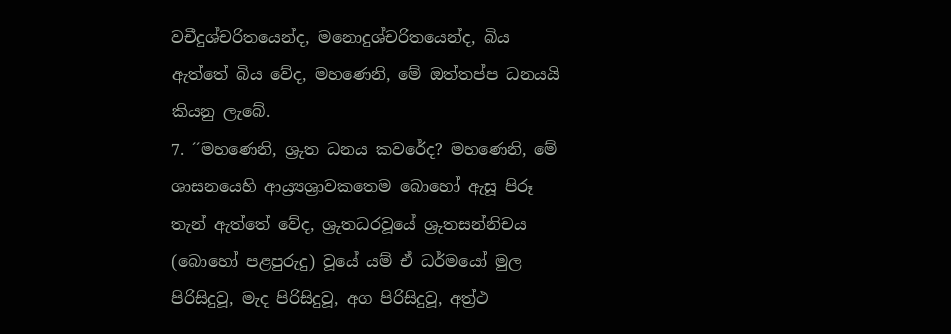වචීදුශ්චරිතයෙන්ද, මනොදුශ්චරිතයෙන්ද, බිය ඇත්තේ බිය වේද, මහණෙනි, මේ ඔත්තප්ප ධනයයි කියනු ලැබේ.
7. ´´මහණෙනි, ශ්‍රුත ධනය කවරේද? මහණෙනි, මේ ශාසනයෙහි ආය්‍ර්‍යශ්‍රාවකතෙම බොහෝ ඇසූ පිරූ තැන් ඇත්තේ වේද, ශ්‍රුතධරවූයේ ශ්‍රුතසන්නිචය (බොහෝ පළපුරුදු) වූයේ යම් ඒ ධර්මයෝ මුල පිරිසිදුවූ, මැද පිරිසිදුවූ, අග පිරිසිදුවූ, අත්‍ර්‍ථ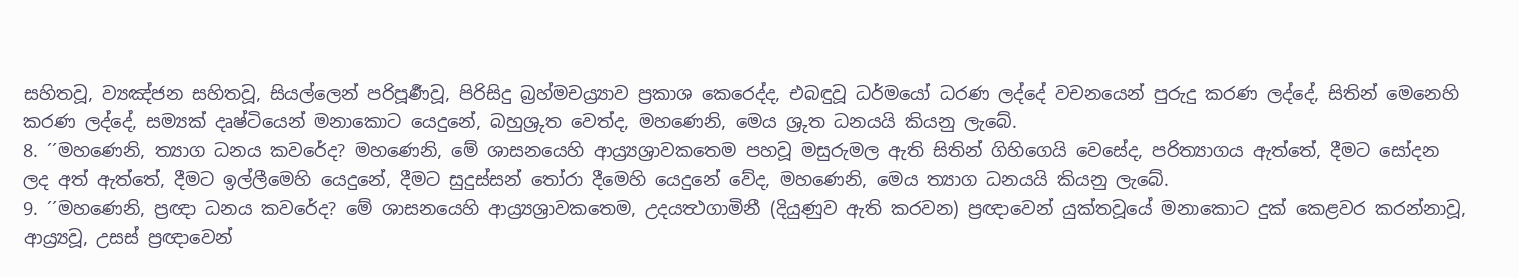සහිතවූ, ව්‍යඤ්ජන සහිතවූ, සියල්ලෙන් පරිපූර්‍ණවූ, පිරිසිදු බ්‍රහ්මචය්‍ර්‍යාව ප්‍රකාශ කෙරෙද්ද, එබඳුවූ ධර්මයෝ ධරණ ලද්දේ වචනයෙන් පුරුදු කරණ ලද්දේ, සිතින් මෙනෙහි කරණ ලද්දේ, සම්‍යක් දෘෂ්ටියෙන් මනාකොට යෙදුනේ, බහුශ්‍රුත වෙත්ද, මහණෙනි, මෙය ශ්‍රුත ධනයයි කියනු ලැබේ.
8. ´´මහණෙනි, ත්‍යාග ධනය කවරේද? මහණෙනි, මේ ශාසනයෙහි ආය්‍ර්‍යශ්‍රාවකතෙම පහවූ මසුරුමල ඇති සිතින් ගිහිගෙයි වෙසේද, පරිත්‍යාගය ඇත්තේ, දීමට සෝදන ලද අත් ඇත්තේ, දීමට ඉල්ලීමෙහි යෙදුනේ, දීමට සුදුස්සන් තෝරා දීමෙහි යෙදුනේ වේද, මහණෙනි, මෙය ත්‍යාග ධනයයි කියනු ලැබේ.
9. ´´මහණෙනි, ප්‍රඥා ධනය කවරේද? මේ ශාසනයෙහි ආය්‍ර්‍යශ්‍රාවකතෙම, උදයත්‍ථගාමිනී (දියුණුව ඇති කරවන) ප්‍රඥාවෙන් යුක්තවූයේ මනාකොට දුක් කෙළවර කරන්නාවූ, ආය්‍ර්‍යවූ, උසස් ප්‍රඥාවෙන්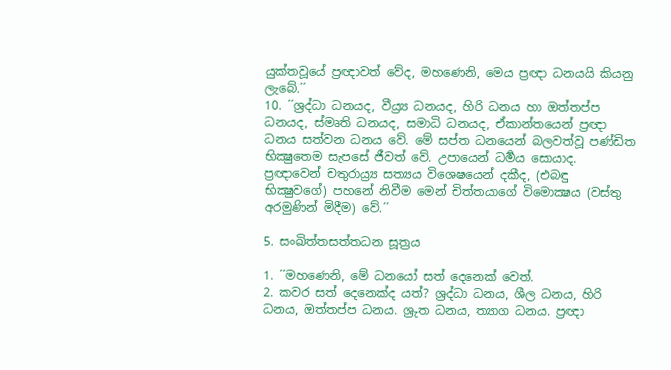යුක්තවූයේ ප්‍රඥාවත් වේද, මහණෙනි, මෙය ප්‍රඥා ධනයයි කියනු ලැබේ.´´
10. ´´ශ්‍රද්ධා ධනයද, වීය්‍ර්‍ය ධනයද, හිරි ධනය හා ඔත්තප්ප ධනයද, ස්මෘති ධනයද, සමාධි ධනයද, ඒකාන්තයෙන් ප්‍රඥා ධනය සත්වන ධනය වේ. මේ සප්ත ධනයෙන් බලවත්වූ පණ්ඩිත භික්‍ෂුතෙම සැපසේ ජීවත් වේ. උපායෙන් ධර්‍මය සොයාද. ප්‍රඥාවෙන් චතුරාය්‍ර්‍ය සත්‍යය විශෙෂයෙන් දකීද, (එබඳු භික්‍ෂුවගේ) පහනේ නිවීම මෙන් චිත්තයාගේ විමොක්‍ෂය (වස්තු අරමුණින් මිදීම) වේ.´´

5. සංඛිත්තසත්තධන සූත්‍රය

1. ´´මහණෙනි, මේ ධනයෝ සත් දෙනෙක් වෙත්.
2. කවර සත් දෙනෙක්ද යත්? ශ්‍රද්ධා ධනය, ශීල ධනය, හිරි ධනය, ඔත්තප්ප ධනය. ශ්‍රුත ධනය, ත්‍යාග ධනය. ප්‍රඥා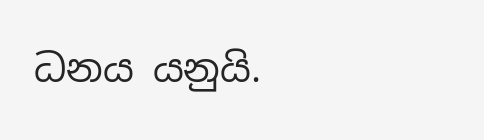ධනය යනුයි.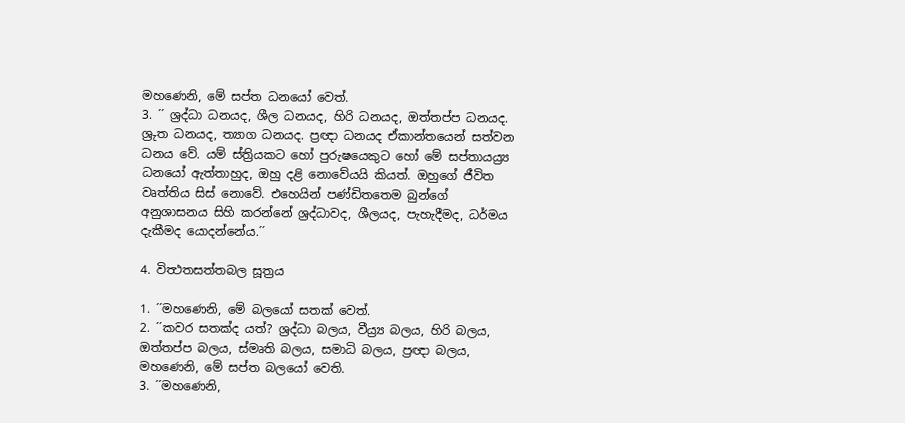මහණෙනි, මේ සප්ත ධනයෝ වෙත්.
3. ´´ ශ්‍රද්ධා ධනයද, ශීල ධනයද, හිරි ධනයද, ඔත්තප්ප ධනයද. ශ්‍රුත ධනයද, ත්‍යාග ධනයද. ප්‍රඥා ධනයද ඒකාන්තයෙන් සත්වන ධනය වේ. යම් ස්ත්‍රියකට හෝ පුරුෂයෙකුට හෝ මේ සප්තායය්‍ර්‍ය ධනයෝ ඇත්තාහුද, ඔහු දළි නොවේයයි කියත්. ඔහුගේ ජීවිත වෘත්තිය සිස් නොවේ. එහෙයින් පණ්ඩිතතෙම බුන්ගේ අනුශාසනය සිහි කරන්නේ ශ්‍රද්ධාවද, ශීලයද, පැහැදීමද, ධර්මය දැකීමද යොදන්නේය.´´

4. විත්‍ථතසත්තබල සූත්‍රය

1. ´´මහණෙනි, මේ බලයෝ සතක් වෙත්.
2. ´´කවර සතක්ද යත්? ශ්‍රද්ධා බලය, වීය්‍ර්‍ය බලය, හිරි බලය, ඔත්තප්ප බලය, ස්මෘති බලය, සමාධි බලය, ප්‍රඥා බලය, මහණෙනි, මේ සප්ත බලයෝ වෙති.
3. ´´මහණෙනි,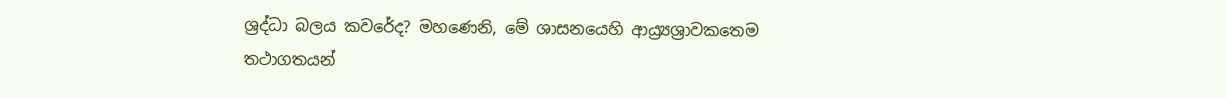ශ්‍රද්ධා බලය කවරේද? මහණෙනි, මේ ශාසනයෙහි ආය්‍ර්‍යශ්‍රාවකතෙම තථාගතයන්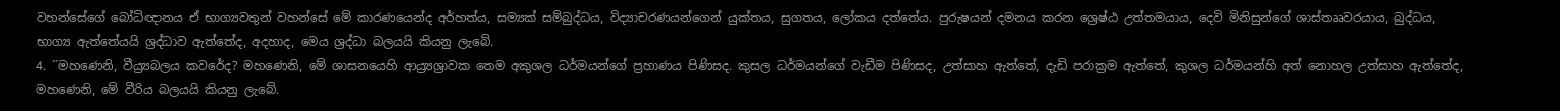වහන්සේගේ බෝධිඥානය ඒ භාග්‍යවතුන් වහන්සේ මේ කාරණයෙන්ද අර්හත්ය, සම්‍යක් සම්බුද්ධය, විද්‍යාචරණයන්ගෙන් යුක්තය, සුගතය, ලෝකය දත්තේය. පුරුෂයන් දමනය කරන ශ්‍රෙෂ්ඨ උත්තමයාය, දෙවි මිනිසුන්ගේ ශාස්තෲවරයාය, බුද්ධය, භාග්‍ය ඇත්තේයයි ශ්‍රද්ධාව ඇත්තේද, අදහාද, මෙය ශ්‍රද්ධා බලයයි කියනු ලැබේ.
4. ´´මහණෙනි, වීය්‍ර්‍යබලය කවරේද? මහණෙනි, මේ ශාසනයෙහි ආය්‍ර්‍යශ්‍රාවක තෙම අකුශල ධර්මයන්ගේ ප්‍රහාණය පිණිසද. කුසල ධර්මයන්ගේ වැඩීම පිණිසද, උත්සාහ ඇත්තේ, දැඩි පරාක්‍රම ඇත්තේ, කුශල ධර්මයන්හි අත් නොහල උත්සාහ ඇත්තේද, මහණෙනි, මේ වීරිය බලයයි කියනු ලැබේ.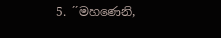5. ´´මහණෙනි,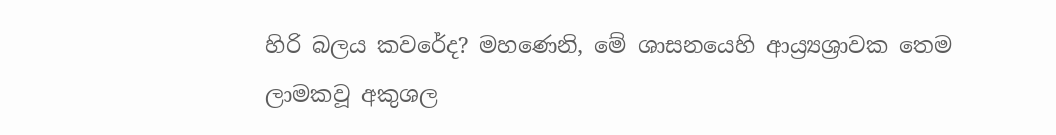හිරි බලය කවරේද? මහණෙනි, මේ ශාසනයෙහි ආය්‍ර්‍යශ්‍රාවක තෙම ලාමකවූ අකුශල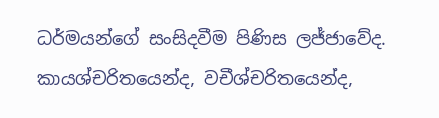ධර්මයන්ගේ සංසිදවීම පිණිස ලජ්ජාවේද. කායශ්චරිතයෙන්ද, වචීශ්චරිතයෙන්ද,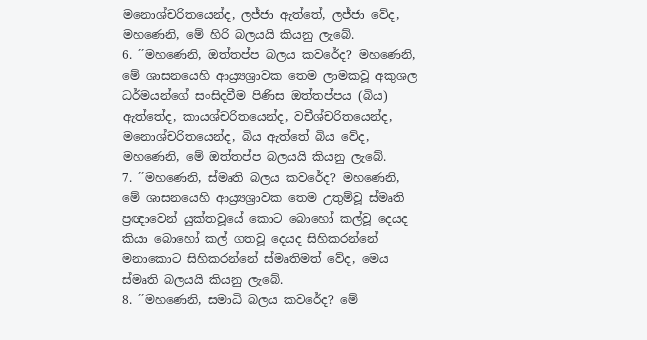මනොශ්චරිතයෙන්ද, ලජ්ජා ඇත්තේ, ලජ්ජා වේද, මහණෙනි, මේ හිරි බලයයි කියනු ලැබේ.
6. ´´මහණෙනි, ඔත්තප්ප බලය කවරේද? මහණෙනි, මේ ශාසනයෙහි ආය්‍ර්‍යශ්‍රාවක තෙම ලාමකවූ අකුශල ධර්මයන්ගේ සංසිදවීම පිණිස ඔත්තප්පය (බිය) ඇත්තේද, කායශ්චරිතයෙන්ද, වචීශ්චරිතයෙන්ද, මනොශ්චරිතයෙන්ද, බිය ඇත්තේ බිය වේද, මහණෙනි, මේ ඔත්තප්ප බලයයි කියනු ලැබේ.
7. ´´මහණෙනි, ස්මෘති බලය කවරේද? මහණෙනි, මේ ශාසනයෙහි ආය්‍ර්‍යශ්‍රාවක තෙම උතුම්වූ ස්මෘති ප්‍රඥාවෙන් යුක්තවූයේ කොට බොහෝ කල්වූ දෙයද කියා බොහෝ කල් ගතවූ දෙයද සිහිකරන්නේ මනාකොට සිහිකරන්නේ ස්මෘතිමත් වේද, මෙය ස්මෘති බලයයි කියනු ලැබේ.
8. ´´මහණෙනි, සමාධි බලය කවරේද? මේ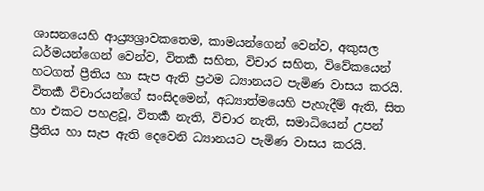ශාසනයෙහි ආය්‍ර්‍යශ්‍රාවකතෙම, කාමයන්ගෙන් වෙන්ව, අකුසල ධර්මයන්ගෙන් වෙන්ව, විතර්‍ක සහිත, විචාර සහිත, විවේකයෙන් හටගත් ප්‍රීතිය හා සැප ඇති ප්‍රථම ධ්‍යානයට පැමිණ වාසය කරයි. විතර්‍ක විචාරයන්ගේ සංසිදමෙන්, අධ්‍යාත්මයෙහි පැහැදීම් ඇති, සිත හා එකට පහළවූ, විතර්‍ක නැති, විචාර නැති, සමාධියෙන් උපන් ප්‍රීතිය හා සැප ඇති දෙවෙනි ධ්‍යානයට පැමිණ වාසය කරයි.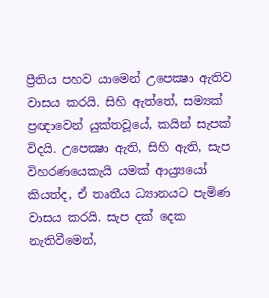ප්‍රීතිය පහව යාමෙන් උපෙක්‍ෂා ඇතිව වාසය කරයි. සිහි ඇත්තේ, සම්‍යක් ප්‍රඥාවෙන් යුක්තවූයේ, කයින් සැපක් විදයි. උපෙක්‍ෂා ඇති, සිහි ඇති, සැප විහරණයෙකැයි යමක් ආය්‍ර්‍යයෝ කියත්ද, ඒ තෘතීය ධ්‍යානයට පැමිණ වාසය කරයි. සැප දක් දෙක නැතිවීමෙන්,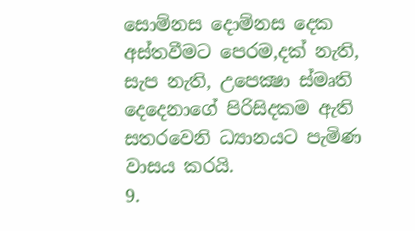සොම්නස දොම්නස දෙක අස්තවීමට පෙරම,දක් නැති, සැප නැති, උපෙක්‍ෂා ස්මෘති දෙදෙනාගේ පිරිසිදකම ඇති සතරවෙනි ධ්‍යානයට පැමිණ වාසය කරයි.
9.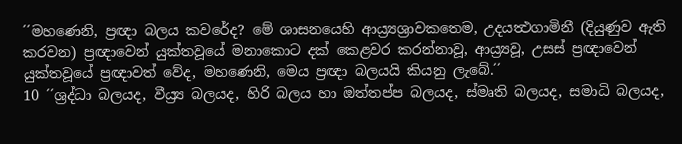´´මහණෙනි, ප්‍රඥා බලය කවරේද? මේ ශාසනයෙහි ආය්‍ර්‍යශ්‍රාවකතෙම, උදයත්‍ථගාමිනී (දියුණුව ඇති කරවන) ප්‍රඥාවෙන් යුක්තවූයේ මනාකොට දක් කෙළවර කරන්නාවූ, ආය්‍ර්‍යවූ, උසස් ප්‍රඥාවෙන් යුක්තවූයේ ප්‍රඥාවත් වේද, මහණෙනි, මෙය ප්‍රඥා බලයයි කියනු ලැබේ.´´
10 ´´ශ්‍රද්ධා බලයද, වීය්‍ර්‍ය බලයද, හිරි බලය හා ඔත්තප්ප බලයද, ස්මෘති බලයද, සමාධි බලයද,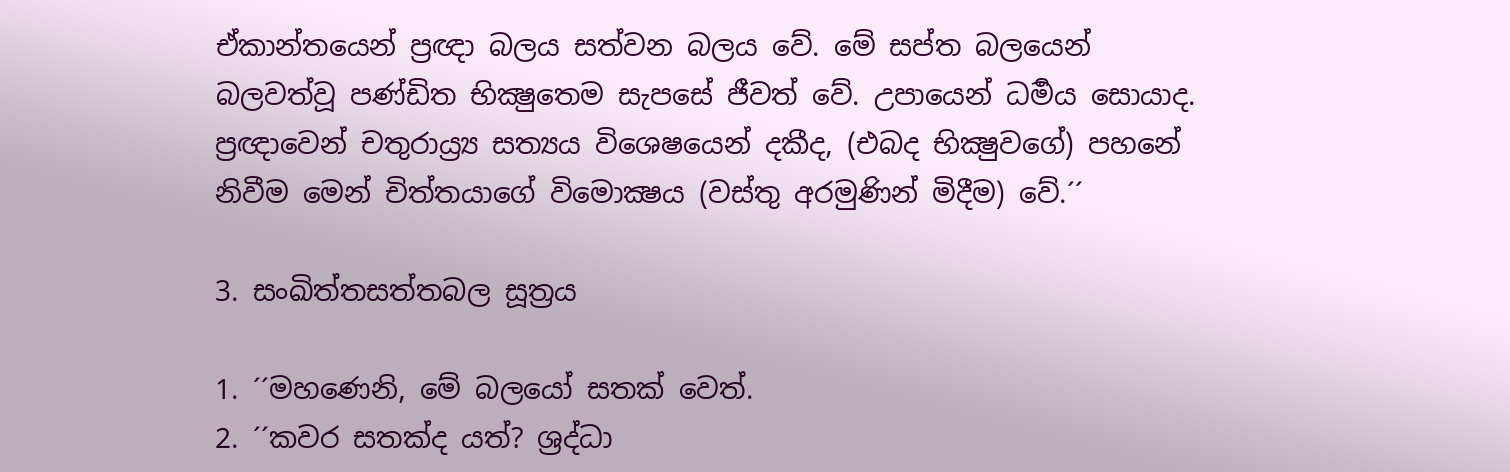ඒකාන්තයෙන් ප්‍රඥා බලය සත්වන බලය වේ. මේ සප්ත බලයෙන් බලවත්වූ පණ්ඩිත භික්‍ෂුතෙම සැපසේ ජීවත් වේ. උපායෙන් ධර්‍මය සොයාද. ප්‍රඥාවෙන් චතුරාය්‍ර්‍ය සත්‍යය විශෙෂයෙන් දකීද, (එබද භික්‍ෂුවගේ) පහනේ නිවීම මෙන් චිත්තයාගේ විමොක්‍ෂය (වස්තු අරමුණින් මිදීම) වේ.´´

3. සංඛිත්තසත්තබල සූත්‍රය

1. ´´මහණෙනි, මේ බලයෝ සතක් වෙත්.
2. ´´කවර සතක්ද යත්? ශ්‍රද්ධා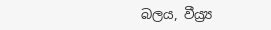බලය, වීය්‍ර්‍ය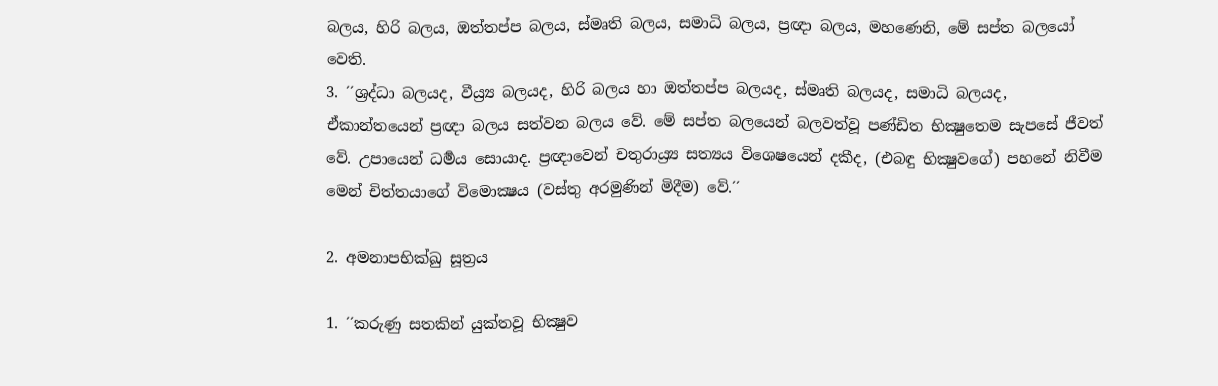බලය, හිරි බලය, ඔත්තප්ප බලය, ස්මෘති බලය, සමාධි බලය, ප්‍රඥා බලය, මහණෙනි, මේ සප්ත බලයෝ වෙති.
3. ´´ශ්‍රද්ධා බලයද, වීය්‍ර්‍ය බලයද, හිරි බලය හා ඔත්තප්ප බලයද, ස්මෘති බලයද, සමාධි බලයද, ඒකාන්තයෙන් ප්‍රඥා බලය සත්වන බලය වේ. මේ සප්ත බලයෙන් බලවත්වූ පණ්ඩිත භික්‍ෂුතෙම සැපසේ ජීවත් වේ. උපායෙන් ධර්‍මය සොයාද. ප්‍රඥාවෙන් චතුරාය්‍ර්‍ය සත්‍යය විශෙෂයෙන් දකීද, (එබඳු භික්‍ෂුවගේ) පහනේ නිවීම මෙන් චිත්තයාගේ විමොක්‍ෂය (වස්තු අරමුණින් මිදීම) වේ.´´

2. අමනාපභික්ඛු සූත්‍රය

1. ´´කරුණු සතකින් යුක්තවූ භික්‍ෂුව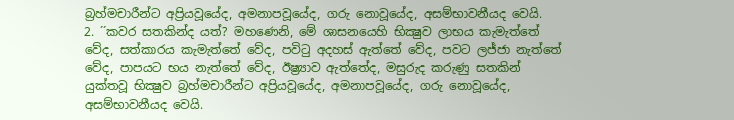බ්‍රහ්මචාරීන්ට අප්‍රියවූයේද, අමනාපවූයේද, ගරු නොවූයේද, අසම්භාවනීයද වෙයි.
2. ´´කවර සතකින්ද යත්? මහණෙනි, මේ ශාසනයෙහි භික්‍ෂුව ලාභය කැමැත්තේ වේද, සත්කාරය කැමැත්තේ වේද, පවිටු අදහස් ඇත්තේ වේද, පවට ලජ්ජා නැත්තේ වේද, පාපයට භය නැත්තේ වේද, ඊෂ්‍ර්‍යාව ඇත්තේද, මසුරුද කරුණු සතකින් යුක්තවූ භික්‍ෂුව බ්‍රහ්මචාරීන්ට අප්‍රියවූයේද, අමනාපවූයේද, ගරු නොවූයේද, අසම්භාවනීයද වෙයි.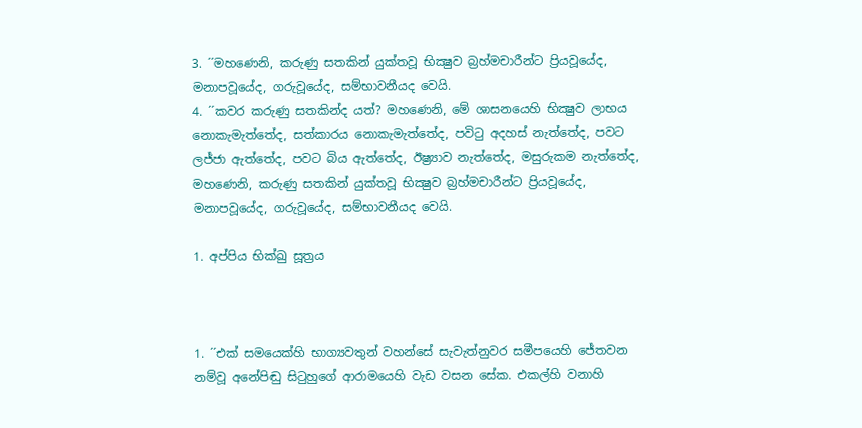3. ´´මහණෙනි, කරුණු සතකින් යුක්තවූ භික්‍ෂුව බ්‍රහ්මචාරීන්ට ප්‍රියවූයේද, මනාපවූයේද, ගරුවූයේද, සම්භාවනීයද වෙයි.
4. ´´කවර කරුණු සතකින්ද යත්? මහණෙනි, මේ ශාසනයෙහි භික්‍ෂුව ලාභය නොකැමැත්තේද, සත්කාරය නොකැමැත්තේද, පවිටු අදහස් නැත්තේද, පවට ලජ්ජා ඇත්තේද, පවට බිය ඇත්තේද, ඊෂ්‍ර්‍යාව නැත්තේද, මසුරුකම නැත්තේද, මහණෙනි, කරුණු සතකින් යුක්තවූ භික්‍ෂුව බ්‍රහ්මචාරීන්ට ප්‍රියවූයේද, මනාපවූයේද, ගරුවූයේද, සම්භාවනීයද වෙයි.

1. අප්පිය භික්ඛු සූත්‍රය



1. ´´එක් සමයෙක්හි භාග්‍යවතුන් වහන්සේ සැවැත්නුවර සමීපයෙහි ජේතවන නම්වූ අනේපිඬු සිටුහුගේ ආරාමයෙහි වැඩ වසන සේක. එකල්හි වනාහි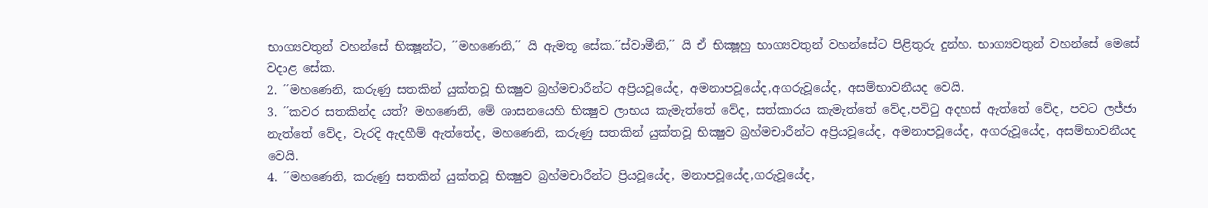භාග්‍යවතුන් වහන්සේ භික්‍ෂූන්ට, ´´මහණෙනි,´´ යි ඇමතූ සේක.´´ස්වාමීනි,´´ යි ඒ භික්‍ෂූහු භාග්‍යවතුන් වහන්සේට පිළිතුරු දුන්හ. භාග්‍යවතුන් වහන්සේ මෙසේ වදාළ සේක.
2. ´´මහණෙනි, කරුණු සතකින් යුක්තවූ භික්‍ෂුව බ්‍රහ්මචාරීන්ට අප්‍රියවූයේද, අමනාපවූයේද,අගරුවූයේද, අසම්භාවනීයද වෙයි.
3. ´´කවර සතකින්ද යත්? මහණෙනි, මේ ශාසනයෙහි භික්‍ෂුව ලාභය කැමැත්තේ වේද, සත්කාරය කැමැත්තේ වේද,පවිටු අදහස් ඇත්තේ වේද, පවට ලජ්ජා නැත්තේ වේද, වැරදි ඇදහීම් ඇත්තේද, මහණෙනි, කරුණු සතකින් යුක්තවූ භික්‍ෂුව බ්‍රහ්මචාරීන්ට අප්‍රියවූයේද, අමනාපවූයේද, අගරුවූයේද, අසම්භාවනීයද වෙයි.
4. ´´මහණෙනි, කරුණු සතකින් යුක්තවූ භික්‍ෂුව බ්‍රහ්මචාරීන්ට ප්‍රියවූයේද, මනාපවූයේද,ගරුවූයේද,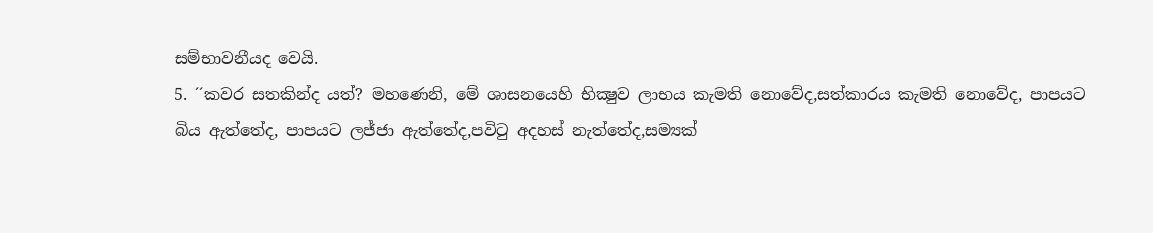සම්භාවනීයද වෙයි.
5. ´´කවර සතකින්ද යත්? මහණෙනි, මේ ශාසනයෙහි භික්‍ෂුව ලාභය කැමති නොවේද,සත්කාරය කැමති නොවේද, පාපයට බිය ඇත්තේද, පාපයට ලජ්ජා ඇත්තේද,පවිටු අදහස් නැත්තේද,සම්‍යක්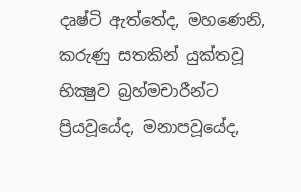දෘෂ්ටි ඇත්තේද, මහණෙනි, කරුණු සතකින් යුක්තවූ භික්‍ෂුව බ්‍රහ්මචාරීන්ට ප්‍රියවූයේද, මනාපවූයේද,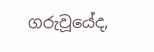ගරුවූයේද,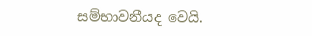සම්භාවනීයද වෙයි.